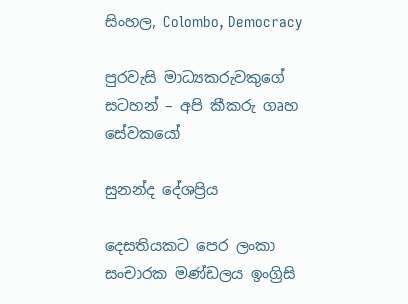සිංහල, Colombo, Democracy

පුරවැසි මාධ්‍යකරුවකුගේ සටහන් – අපි කීකරු ගෘහ සේවකයෝ

සුනන්ද දේශප්‍රිය

දෙසතියකට පෙර ලංකා සංචාරක මණ්ඩලය ඉංග්‍රිසි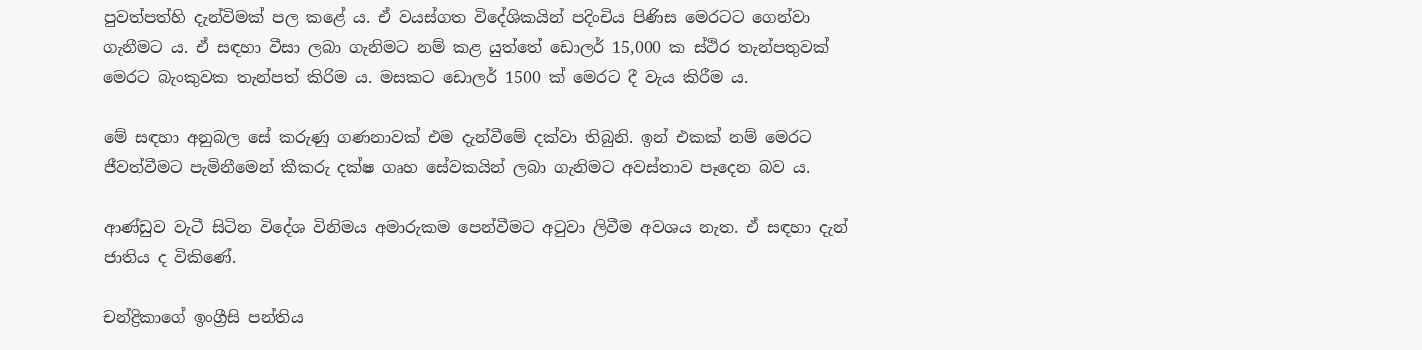පුවත්පත්හි දැන්විමක් පල කළේ ය. ඒ වයස්ගත විදේශිකයින් පදිංචිය පිණිස මෙරටට ගෙන්වා ගැනීමට ය. ඒ සඳහා වීසා ලබා ගැනිමට නම් කළ යුත්තේ ඩොලර් 15,000 ක ස්ථිර තැන්පතුවක් මෙරට බැංකුවක තැන්පත් කිරිම ය. මසකට ඩොලර් 1500 ක් මෙරට දී වැය කිරීම ය.

මේ සඳහා අනුබල සේ කරුණු ගණනාවක් එම දැන්වීමේ දක්වා තිබුනි. ඉන් එකක් නම් මෙරට ජීවත්වීමට පැමිනීමෙන් කීකරු දක්ෂ ගෘහ සේවකයින් ලබා ගැනිමට අවස්තාව පෑදෙන බව ය.

ආණ්ඩුව වැටී සිටින විදේශ විනිමය අමාරුකම පෙන්වීමට අටුවා ලිවීම අවශය නැත. ඒ සඳහා දැන් ජාතිය ද විකිණේ.

චන්ද්‍රිකාගේ ඉංග්‍රීසි පන්තිය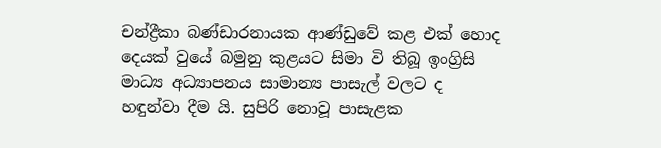චන්ද්‍රීකා බණ්ඩාරනායක ආණ්ඩුවේ කළ එක් හොද දෙයක් වුයේ බමුනු කුළයට සිමා වි තිබූ ඉංග්‍රිසි මාධ්‍ය අධ්‍යාපනය සාමාන්‍ය පාසැල් වලට ද හඳුන්වා දීම යි. සුපිරි නොවූ පාසැළක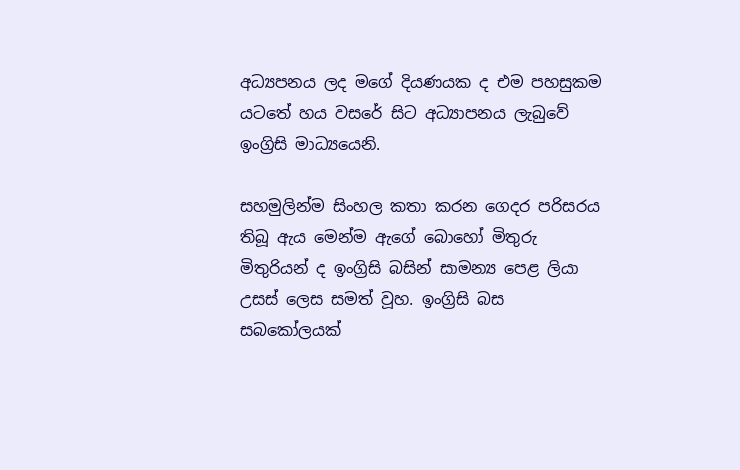අධ්‍යපනය ලද මගේ දියණයක ද එම පහසුකම යටතේ හය වසරේ සිට අධ්‍යාපනය ලැබුවේ ඉංග්‍රිසි මාධ්‍යයෙනි.

සහමුලින්ම සිංහල කතා කරන ගෙදර පරිසරය තිබූ ඇය මෙන්ම ඇගේ බොහෝ මිතුරු මිතුරියන් ද ඉංග්‍රිසි බසින් සාමන්‍ය පෙළ ලියා උසස් ලෙස සමත් වූහ. ඉංග්‍රිසි බස සබකෝලයක්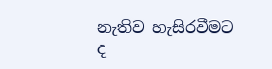නැතිව හැසිරවීමට ද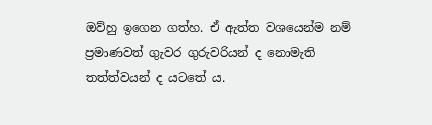ඔව්හු ඉගෙන ගත්හ. ඒ ඇත්ත වශයෙන්ම නම් ප්‍රමාණවත් ගුැවර ගුරුවරියන් ද නොමැති තත්ත්වයන් ද යටතේ ය.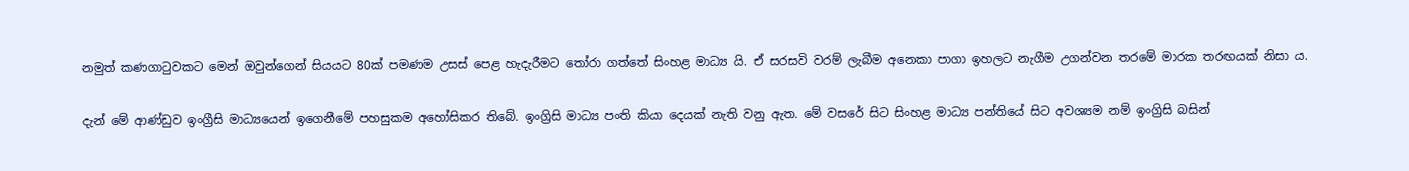නමුත් කණගාටුවකට මෙන් ඔවුන්ගෙන් සියයට 80ක් පමණම උසස් පෙළ හැදැරීමට තෝරා ගත්තේ සිංහළ මාධ්‍ය යි. ඒ සරසවි වරම් ලැබීම අනෙකා පාගා ඉහලට නැගීම උගන්වන තරමේ මාරක තරඟයක් නිසා ය.

දැන් මේ ආණ්ඩුව ඉංග්‍රීසි මාධ්‍යයෙන් ඉගෙනීමේ පහසුකම අහෝසිකර තිබේ. ඉංග්‍රිසි මාධ්‍ය පංති කියා දෙයක් නැති වනු ඇත. මේ වසරේ සිට සිංහළ මාධ්‍ය පන්තියේ සිට අවශ්‍යම නම් ඉංග්‍රිසි බසින්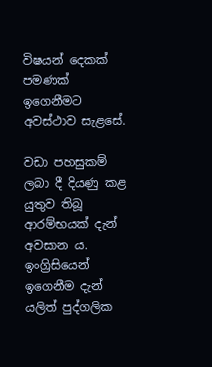විෂයන් දෙකක් පමණක් ඉගෙනීමට අවස්ථාව සැළසේ.

වඩා පහසුකම් ලබා දී දියණු කළ යුතුව තිබූ ආරම්භයක් දැන් අවසාන ය. ඉංග්‍රිසියෙන් ඉගෙනීම දැන් යලිත් පුද්ගලික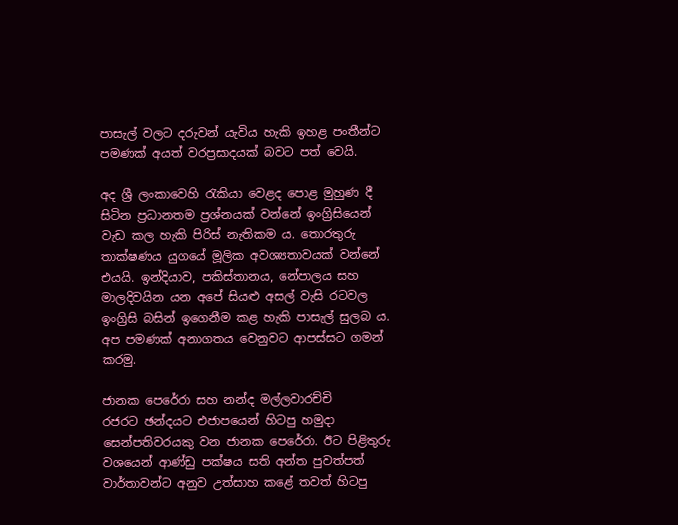පාසැල් වලට දරුවන් යැවිය හැකි ඉහළ පංතීන්ට පමණක් අයත් වරප්‍රසාදයක් බවට පත් වෙයි.

අද ශ්‍රී ලංකාවෙහි රැකියා වෙළද පොළ මුහුණ දී සිටින ප්‍රධානතම ප්‍රශ්නයක් වන්නේ ඉංග්‍රිසියෙන් වැඩ කල හැකි පිරිස් නැතිකම ය. තොරතුරු තාක්ෂණය යුගයේ මූලික අවශ්‍යතාවයක් වන්නේ එයයි. ඉන්දියාව, පකිස්තානය, නේපාලය සහ මාලදිවයින යන අපේ සියළු අසල් වැසි රටවල ඉංග්‍රිසි බසින් ඉගෙනීම කළ හැකි පාසැල් සුලබ ය. අප පමණක් අනාගතය වෙනුවට ආපස්සට ගමන් කරමු.

ජානක පෙරේරා සහ නන්ද මල්ලවාරච්චි
රජරට ඡන්දයට එජාපයෙන් හිටපු හමුදා සෙන්පතිවරයකු වන ජානක පෙරේරා. ඊට පිළිතුරු වශයෙන් ආණ්ඩු පක්ෂය සති අන්ත පුවත්පත් වාර්තාවන්ට අනුව උත්සාහ කළේ තවත් හිටපු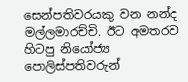සෙන්පතිවරයකු වන නන්ද මල්ලමාරච්චි. ඊට අමතරව හිටපු නියෝජ්‍ය පොලිස්පතිවරුන්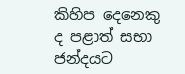කිහිප දෙනෙකු ද පළාත් සභා ජන්දයට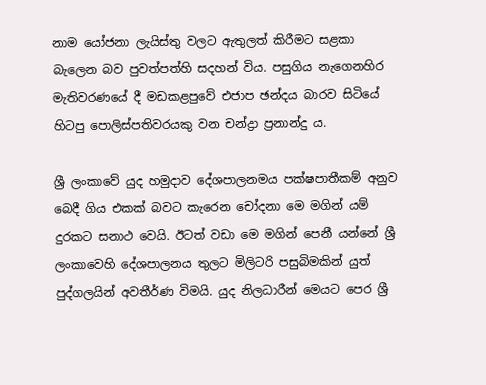නාම යෝජනා ලැයිස්තු වලට ඇතුලත් කිරීමට සළකා බැලෙන බව පුවත්පත්හි සදහන් විය. පසුගිය නැගෙනහිර මැතිවරණයේ දී මඩකළපුවේ එජාප ඡන්දය බාරව සිටියේ හිටපු පොලිස්පතිවරයකු වන චන්ද්‍රා ප්‍රනාන්දු ය.

ශ්‍රී ලංකාවේ යුද හමුදාව දේශපාලනමය පක්ෂපාතීකම් අනුව බෙදී ගිය එකක් බවට කැරෙන චෝදනා මෙ මගින් යම් දුරකට සනාථ වෙයි. ඊටත් වඩා මෙ මගින් පෙනී යන්නේ ශ්‍රී ලංකාවෙහි දේශපාලනය තුලට මිලිටරි පසුබිමකින් යුත් පුද්ගලයින් අවතීර්ණ විමයි. යුද නිලධාරීන් මෙයට පෙර ශ්‍රී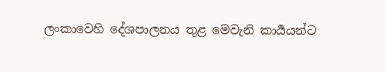ලංකාවෙහි දේශපාලනය තුළ මෙවැනි කාර්‍යයන්ට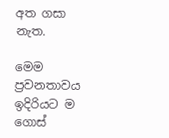අත ගසා නැත.

මෙම ප්‍රවනතාවය ඉදිරියට ම ගොස්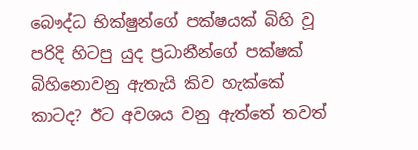බෞද්ධ භික්ෂුන්ගේ පක්ෂයක් බිහි වූ පරිදි හිටපු යුද ප්‍රධානීන්ගේ පක්ෂක් බිහිනොවනු ඇතැයි කිව හැක්කේ කාටද? ඊට අවශය වනු ඇත්තේ තවත්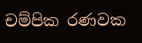චම්පික රණවක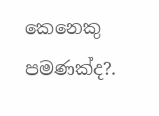කෙනෙකු පමණක්ද?.